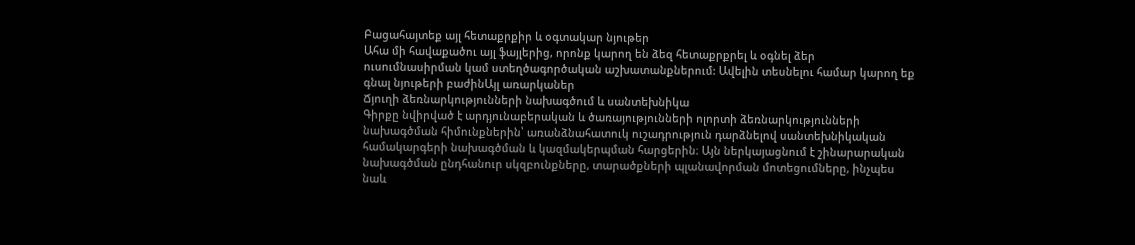Բացահայտեք այլ հետաքրքիր և օգտակար նյութեր
Ահա մի հավաքածու այլ ֆայլերից, որոնք կարող են ձեզ հետաքրքրել և օգնել ձեր ուսումնասիրման կամ ստեղծագործական աշխատանքներում: Ավելին տեսնելու համար կարող եք գնալ նյութերի բաժինԱյլ առարկաներ
Ճյուղի ձեռնարկությունների նախագծում և սանտեխնիկա
Գիրքը նվիրված է արդյունաբերական և ծառայությունների ոլորտի ձեռնարկությունների նախագծման հիմունքներին՝ առանձնահատուկ ուշադրություն դարձնելով սանտեխնիկական համակարգերի նախագծման և կազմակերպման հարցերին։ Այն ներկայացնում է շինարարական նախագծման ընդհանուր սկզբունքները, տարածքների պլանավորման մոտեցումները, ինչպես նաև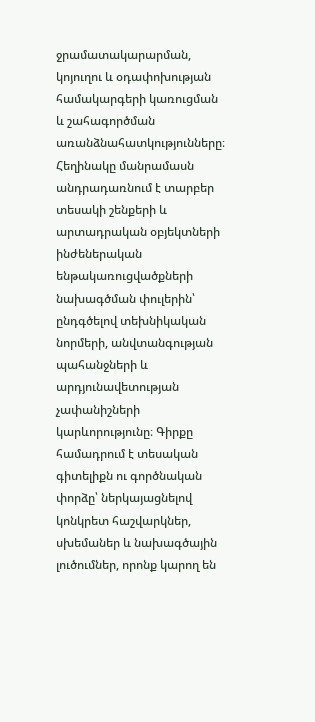ջրամատակարարման, կոյուղու և օդափոխության համակարգերի կառուցման և շահագործման առանձնահատկությունները։ Հեղինակը մանրամասն անդրադառնում է տարբեր տեսակի շենքերի և արտադրական օբյեկտների ինժեներական ենթակառուցվածքների նախագծման փուլերին՝ ընդգծելով տեխնիկական նորմերի, անվտանգության պահանջների և արդյունավետության չափանիշների կարևորությունը։ Գիրքը համադրում է տեսական գիտելիքն ու գործնական փորձը՝ ներկայացնելով կոնկրետ հաշվարկներ, սխեմաներ և նախագծային լուծումներ, որոնք կարող են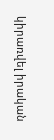կիրառվել իրական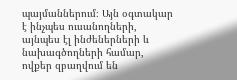պայմաններում։ Այն օգտակար է ինչպես ուսանողների, այնպես էլ ինժեներների և նախագծողների համար, ովքեր զբաղվում են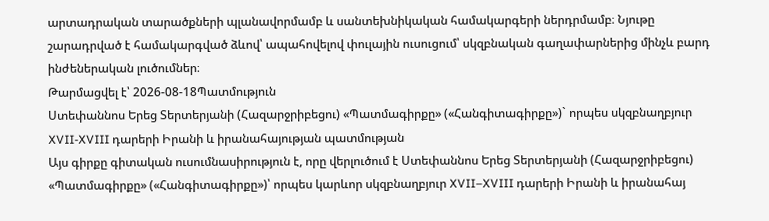արտադրական տարածքների պլանավորմամբ և սանտեխնիկական համակարգերի ներդրմամբ։ Նյութը շարադրված է համակարգված ձևով՝ ապահովելով փուլային ուսուցում՝ սկզբնական գաղափարներից մինչև բարդ ինժեներական լուծումներ։
Թարմացվել է՝ 2026-08-18Պատմություն
Ստեփաննոս Երեց Տերտերյանի (Հազարջրիբեցու) «Պատմագիրքը» («Հանգիտագիրքը»)` որպես սկզբնաղբյուր XVII-XVIII դարերի Իրանի և իրանահայության պատմության
Այս գիրքը գիտական ուսումնասիրություն է, որը վերլուծում է Ստեփաննոս Երեց Տերտերյանի (Հազարջրիբեցու) «Պատմագիրքը» («Հանգիտագիրքը»)՝ որպես կարևոր սկզբնաղբյուր XVII–XVIII դարերի Իրանի և իրանահայ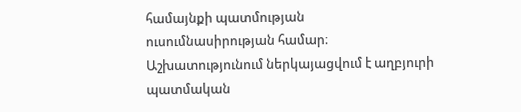համայնքի պատմության ուսումնասիրության համար։ Աշխատությունում ներկայացվում է աղբյուրի պատմական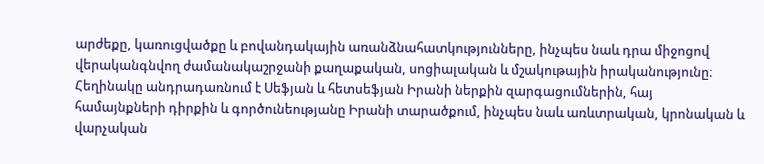արժեքը, կառուցվածքը և բովանդակային առանձնահատկությունները, ինչպես նաև դրա միջոցով վերականգնվող ժամանակաշրջանի քաղաքական, սոցիալական և մշակութային իրականությունը։ Հեղինակը անդրադառնում է Սեֆյան և հետսեֆյան Իրանի ներքին զարգացումներին, հայ համայնքների դիրքին և գործունեությանը Իրանի տարածքում, ինչպես նաև առևտրական, կրոնական և վարչական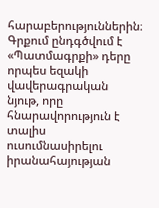հարաբերություններին։ Գրքում ընդգծվում է «Պատմագրքի» դերը որպես եզակի վավերագրական նյութ, որը հնարավորություն է տալիս ուսումնասիրելու իրանահայության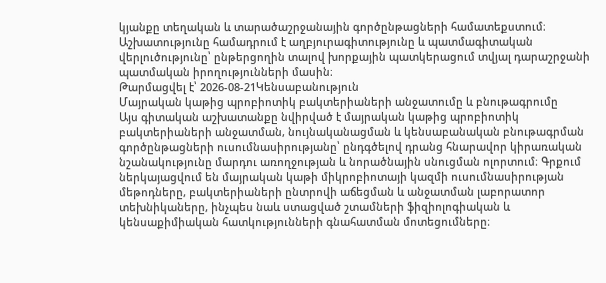կյանքը տեղական և տարածաշրջանային գործընթացների համատեքստում։ Աշխատությունը համադրում է աղբյուրագիտությունը և պատմագիտական վերլուծությունը՝ ընթերցողին տալով խորքային պատկերացում տվյալ դարաշրջանի պատմական իրողությունների մասին։
Թարմացվել է՝ 2026-08-21Կենսաբանություն
Մայրական կաթից պրոբիոտիկ բակտերիաների անջատումը և բնութագրումը
Այս գիտական աշխատանքը նվիրված է մայրական կաթից պրոբիոտիկ բակտերիաների անջատման, նույնականացման և կենսաբանական բնութագրման գործընթացների ուսումնասիրությանը՝ ընդգծելով դրանց հնարավոր կիրառական նշանակությունը մարդու առողջության և նորածնային սնուցման ոլորտում։ Գրքում ներկայացվում են մայրական կաթի միկրոբիոտայի կազմի ուսումնասիրության մեթոդները, բակտերիաների ընտրովի աճեցման և անջատման լաբորատոր տեխնիկաները, ինչպես նաև ստացված շտամների ֆիզիոլոգիական և կենսաքիմիական հատկությունների գնահատման մոտեցումները։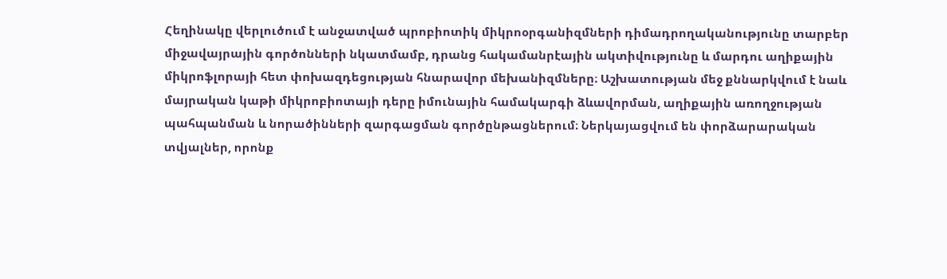Հեղինակը վերլուծում է անջատված պրոբիոտիկ միկրոօրգանիզմների դիմադրողականությունը տարբեր միջավայրային գործոնների նկատմամբ, դրանց հակամանրէային ակտիվությունը և մարդու աղիքային միկրոֆլորայի հետ փոխազդեցության հնարավոր մեխանիզմները։ Աշխատության մեջ քննարկվում է նաև մայրական կաթի միկրոբիոտայի դերը իմունային համակարգի ձևավորման, աղիքային առողջության պահպանման և նորածինների զարգացման գործընթացներում։ Ներկայացվում են փորձարարական տվյալներ, որոնք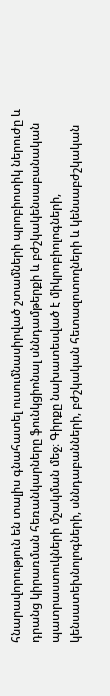հնարավորություն են տալիս գնահատել ուսումնասիրված շտամների պրոբիոտիկ ներուժը և դրանց կիրառման հեռանկարները ֆունկցիոնալ սննդամթերքի և բժշկակենսաբանական պատրաստուկների մշակման մեջ։ Գիրքը նախատեսված է միկրոբիոլոգների, կենսատեխնոլոգների, սննդաբանների, բժշկական հետազոտողների և կենսաբժշկական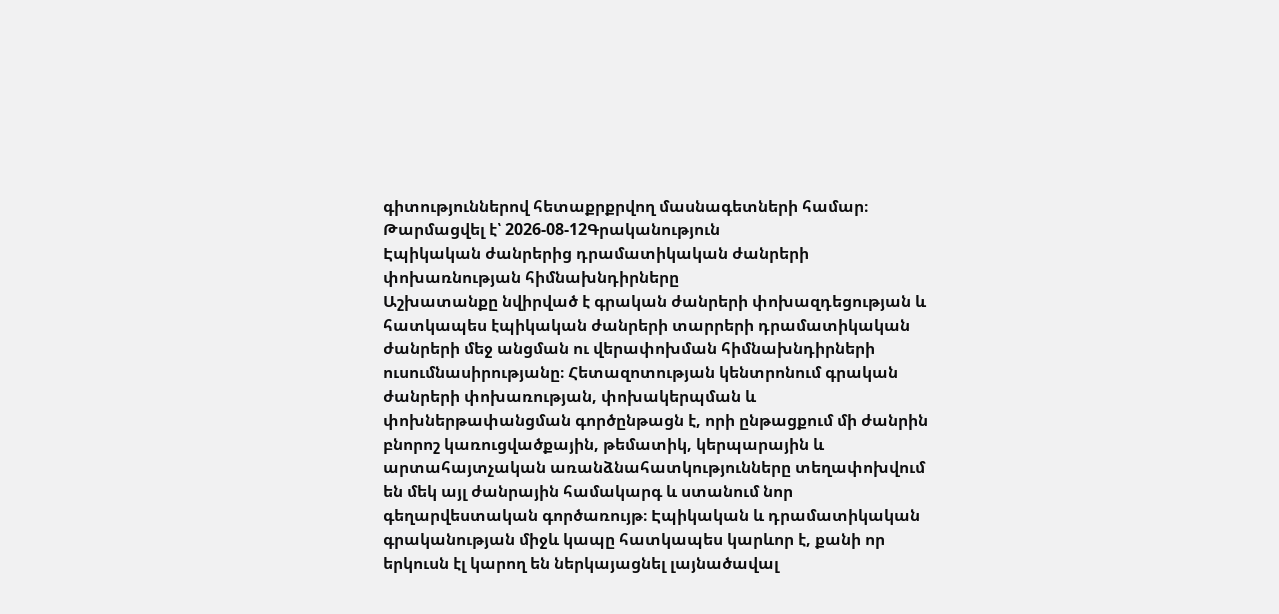գիտություններով հետաքրքրվող մասնագետների համար։
Թարմացվել է՝ 2026-08-12Գրականություն
Էպիկական ժանրերից դրամատիկական ժանրերի փոխառնության հիմնախնդիրները
Աշխատանքը նվիրված է գրական ժանրերի փոխազդեցության և հատկապես էպիկական ժանրերի տարրերի դրամատիկական ժանրերի մեջ անցման ու վերափոխման հիմնախնդիրների ուսումնասիրությանը։ Հետազոտության կենտրոնում գրական ժանրերի փոխառության, փոխակերպման և փոխներթափանցման գործընթացն է, որի ընթացքում մի ժանրին բնորոշ կառուցվածքային, թեմատիկ, կերպարային և արտահայտչական առանձնահատկությունները տեղափոխվում են մեկ այլ ժանրային համակարգ և ստանում նոր գեղարվեստական գործառույթ։ Էպիկական և դրամատիկական գրականության միջև կապը հատկապես կարևոր է, քանի որ երկուսն էլ կարող են ներկայացնել լայնածավալ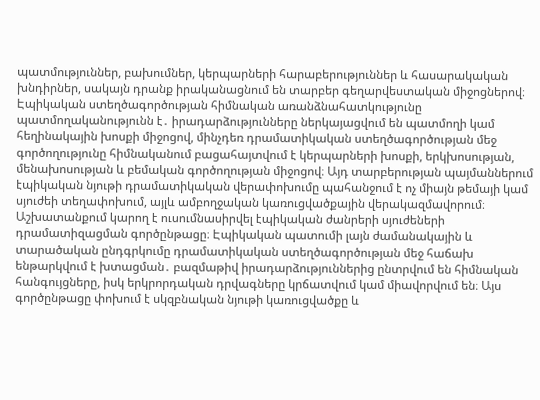պատմություններ, բախումներ, կերպարների հարաբերություններ և հասարակական խնդիրներ, սակայն դրանք իրականացնում են տարբեր գեղարվեստական միջոցներով։ Էպիկական ստեղծագործության հիմնական առանձնահատկությունը պատմողականությունն է․ իրադարձությունները ներկայացվում են պատմողի կամ հեղինակային խոսքի միջոցով, մինչդեռ դրամատիկական ստեղծագործության մեջ գործողությունը հիմնականում բացահայտվում է կերպարների խոսքի, երկխոսության, մենախոսության և բեմական գործողության միջոցով։ Այդ տարբերության պայմաններում էպիկական նյութի դրամատիկական վերափոխումը պահանջում է ոչ միայն թեմայի կամ սյուժեի տեղափոխում, այլև ամբողջական կառուցվածքային վերակազմավորում։ Աշխատանքում կարող է ուսումնասիրվել էպիկական ժանրերի սյուժեների դրամատիզացման գործընթացը։ Էպիկական պատումի լայն ժամանակային և տարածական ընդգրկումը դրամատիկական ստեղծագործության մեջ հաճախ ենթարկվում է խտացման․ բազմաթիվ իրադարձություններից ընտրվում են հիմնական հանգույցները, իսկ երկրորդական դրվագները կրճատվում կամ միավորվում են։ Այս գործընթացը փոխում է սկզբնական նյութի կառուցվածքը և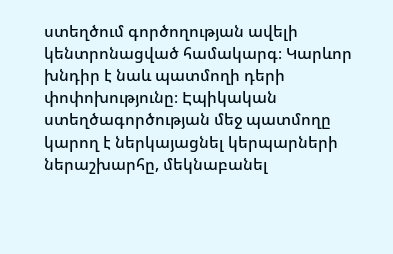ստեղծում գործողության ավելի կենտրոնացված համակարգ։ Կարևոր խնդիր է նաև պատմողի դերի փոփոխությունը։ Էպիկական ստեղծագործության մեջ պատմողը կարող է ներկայացնել կերպարների ներաշխարհը, մեկնաբանել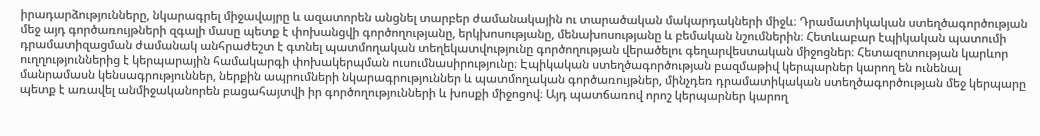իրադարձությունները, նկարագրել միջավայրը և ազատորեն անցնել տարբեր ժամանակային ու տարածական մակարդակների միջև։ Դրամատիկական ստեղծագործության մեջ այդ գործառույթների զգալի մասը պետք է փոխանցվի գործողությանը, երկխոսությանը, մենախոսությանը և բեմական նշումներին։ Հետևաբար էպիկական պատումի դրամատիզացման ժամանակ անհրաժեշտ է գտնել պատմողական տեղեկատվությունը գործողության վերածելու գեղարվեստական միջոցներ։ Հետազոտության կարևոր ուղղություններից է կերպարային համակարգի փոխակերպման ուսումնասիրությունը։ Էպիկական ստեղծագործության բազմաթիվ կերպարներ կարող են ունենալ մանրամասն կենսագրություններ, ներքին ապրումների նկարագրություններ և պատմողական գործառույթներ, մինչդեռ դրամատիկական ստեղծագործության մեջ կերպարը պետք է առավել անմիջականորեն բացահայտվի իր գործողությունների և խոսքի միջոցով։ Այդ պատճառով որոշ կերպարներ կարող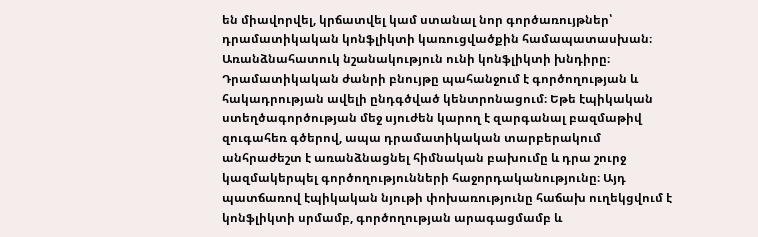են միավորվել, կրճատվել կամ ստանալ նոր գործառույթներ՝ դրամատիկական կոնֆլիկտի կառուցվածքին համապատասխան։ Առանձնահատուկ նշանակություն ունի կոնֆլիկտի խնդիրը։ Դրամատիկական ժանրի բնույթը պահանջում է գործողության և հակադրության ավելի ընդգծված կենտրոնացում։ Եթե էպիկական ստեղծագործության մեջ սյուժեն կարող է զարգանալ բազմաթիվ զուգահեռ գծերով, ապա դրամատիկական տարբերակում անհրաժեշտ է առանձնացնել հիմնական բախումը և դրա շուրջ կազմակերպել գործողությունների հաջորդականությունը։ Այդ պատճառով էպիկական նյութի փոխառությունը հաճախ ուղեկցվում է կոնֆլիկտի սրմամբ, գործողության արագացմամբ և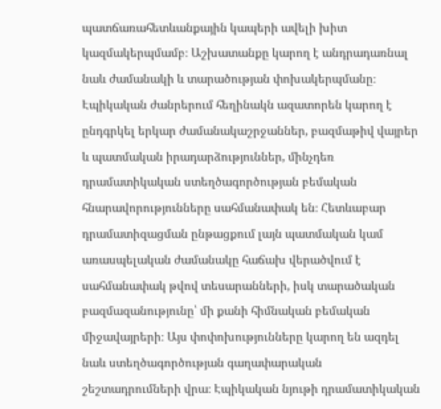պատճառահետևանքային կապերի ավելի խիտ կազմակերպմամբ։ Աշխատանքը կարող է անդրադառնալ նաև ժամանակի և տարածության փոխակերպմանը։ Էպիկական ժանրերում հեղինակն ազատորեն կարող է ընդգրկել երկար ժամանակաշրջաններ, բազմաթիվ վայրեր և պատմական իրադարձություններ, մինչդեռ դրամատիկական ստեղծագործության բեմական հնարավորությունները սահմանափակ են։ Հետևաբար դրամատիզացման ընթացքում լայն պատմական կամ առասպելական ժամանակը հաճախ վերածվում է սահմանափակ թվով տեսարանների, իսկ տարածական բազմազանությունը՝ մի քանի հիմնական բեմական միջավայրերի։ Այս փոփոխությունները կարող են ազդել նաև ստեղծագործության գաղափարական շեշտադրումների վրա։ Էպիկական նյութի դրամատիկական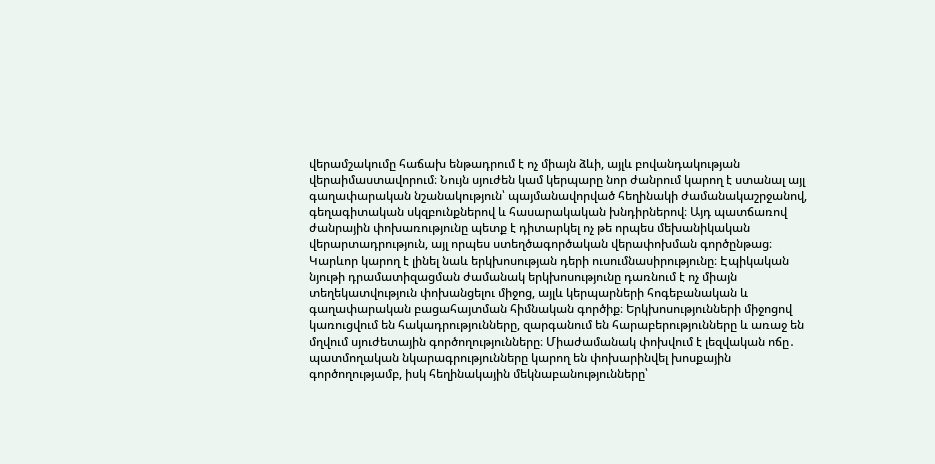վերամշակումը հաճախ ենթադրում է ոչ միայն ձևի, այլև բովանդակության վերաիմաստավորում։ Նույն սյուժեն կամ կերպարը նոր ժանրում կարող է ստանալ այլ գաղափարական նշանակություն՝ պայմանավորված հեղինակի ժամանակաշրջանով, գեղագիտական սկզբունքներով և հասարակական խնդիրներով։ Այդ պատճառով ժանրային փոխառությունը պետք է դիտարկել ոչ թե որպես մեխանիկական վերարտադրություն, այլ որպես ստեղծագործական վերափոխման գործընթաց։ Կարևոր կարող է լինել նաև երկխոսության դերի ուսումնասիրությունը։ Էպիկական նյութի դրամատիզացման ժամանակ երկխոսությունը դառնում է ոչ միայն տեղեկատվություն փոխանցելու միջոց, այլև կերպարների հոգեբանական և գաղափարական բացահայտման հիմնական գործիք։ Երկխոսությունների միջոցով կառուցվում են հակադրությունները, զարգանում են հարաբերությունները և առաջ են մղվում սյուժետային գործողությունները։ Միաժամանակ փոխվում է լեզվական ոճը․ պատմողական նկարագրությունները կարող են փոխարինվել խոսքային գործողությամբ, իսկ հեղինակային մեկնաբանությունները՝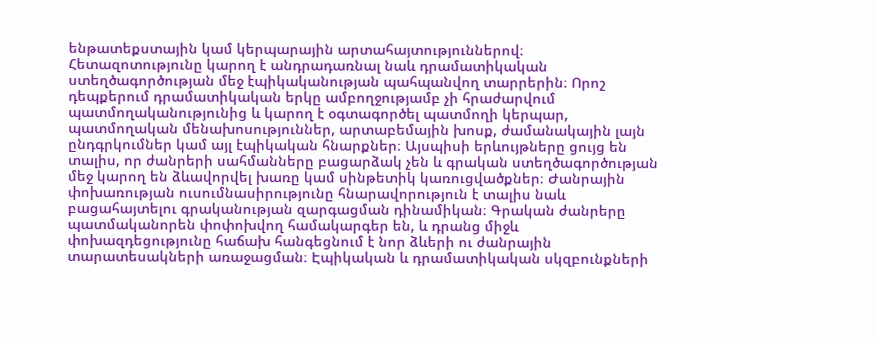ենթատեքստային կամ կերպարային արտահայտություններով։ Հետազոտությունը կարող է անդրադառնալ նաև դրամատիկական ստեղծագործության մեջ էպիկականության պահպանվող տարրերին։ Որոշ դեպքերում դրամատիկական երկը ամբողջությամբ չի հրաժարվում պատմողականությունից և կարող է օգտագործել պատմողի կերպար, պատմողական մենախոսություններ, արտաբեմային խոսք, ժամանակային լայն ընդգրկումներ կամ այլ էպիկական հնարքներ։ Այսպիսի երևույթները ցույց են տալիս, որ ժանրերի սահմանները բացարձակ չեն և գրական ստեղծագործության մեջ կարող են ձևավորվել խառը կամ սինթետիկ կառուցվածքներ։ Ժանրային փոխառության ուսումնասիրությունը հնարավորություն է տալիս նաև բացահայտելու գրականության զարգացման դինամիկան։ Գրական ժանրերը պատմականորեն փոփոխվող համակարգեր են, և դրանց միջև փոխազդեցությունը հաճախ հանգեցնում է նոր ձևերի ու ժանրային տարատեսակների առաջացման։ Էպիկական և դրամատիկական սկզբունքների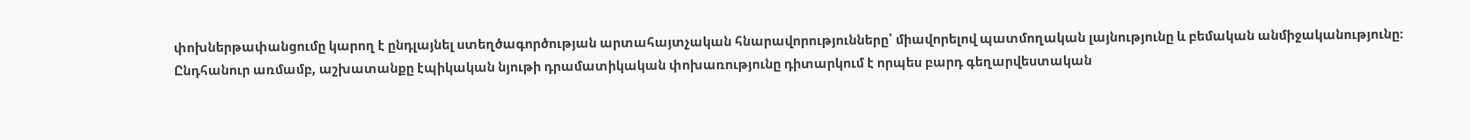փոխներթափանցումը կարող է ընդլայնել ստեղծագործության արտահայտչական հնարավորությունները՝ միավորելով պատմողական լայնությունը և բեմական անմիջականությունը։ Ընդհանուր առմամբ, աշխատանքը էպիկական նյութի դրամատիկական փոխառությունը դիտարկում է որպես բարդ գեղարվեստական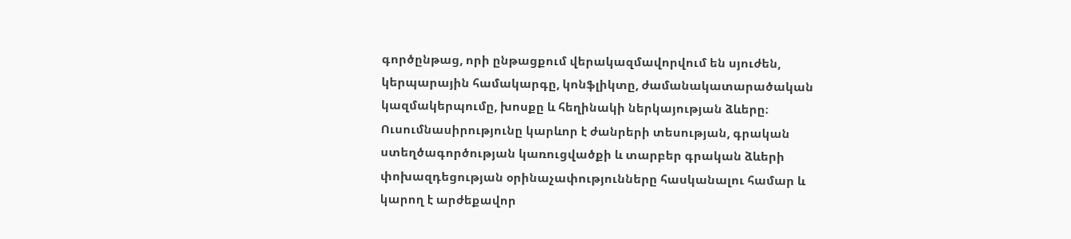գործընթաց, որի ընթացքում վերակազմավորվում են սյուժեն, կերպարային համակարգը, կոնֆլիկտը, ժամանակատարածական կազմակերպումը, խոսքը և հեղինակի ներկայության ձևերը։ Ուսումնասիրությունը կարևոր է ժանրերի տեսության, գրական ստեղծագործության կառուցվածքի և տարբեր գրական ձևերի փոխազդեցության օրինաչափությունները հասկանալու համար և կարող է արժեքավոր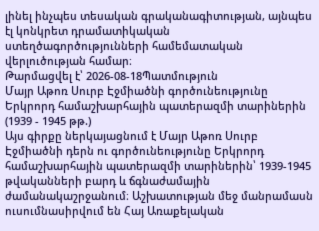լինել ինչպես տեսական գրականագիտության, այնպես էլ կոնկրետ դրամատիկական ստեղծագործությունների համեմատական վերլուծության համար։
Թարմացվել է՝ 2026-08-18Պատմություն
Մայր Աթոռ Սուրբ Էջմիածնի գործունեությունը Երկրորդ համաշխարհային պատերազմի տարիներին (1939 - 1945 թթ.)
Այս գիրքը ներկայացնում է Մայր Աթոռ Սուրբ Էջմիածնի դերն ու գործունեությունը Երկրորդ համաշխարհային պատերազմի տարիներին՝ 1939-1945 թվականների բարդ և ճգնաժամային ժամանակաշրջանում։ Աշխատության մեջ մանրամասն ուսումնասիրվում են Հայ Առաքելական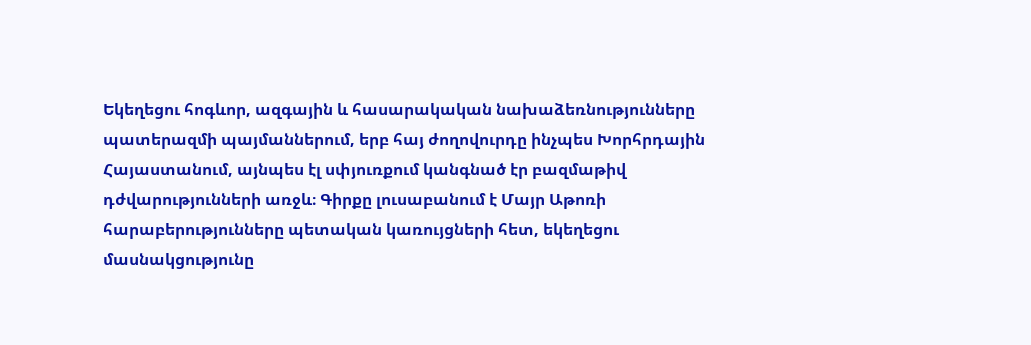Եկեղեցու հոգևոր, ազգային և հասարակական նախաձեռնությունները պատերազմի պայմաններում, երբ հայ ժողովուրդը ինչպես Խորհրդային Հայաստանում, այնպես էլ սփյուռքում կանգնած էր բազմաթիվ դժվարությունների առջև։ Գիրքը լուսաբանում է Մայր Աթոռի հարաբերությունները պետական կառույցների հետ, եկեղեցու մասնակցությունը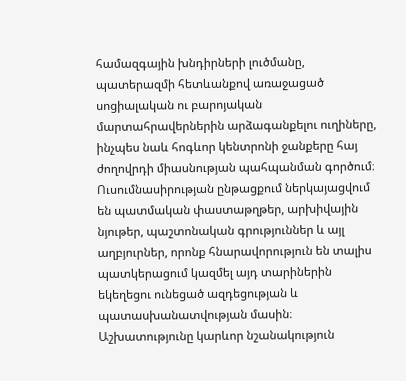համազգային խնդիրների լուծմանը, պատերազմի հետևանքով առաջացած սոցիալական ու բարոյական մարտահրավերներին արձագանքելու ուղիները, ինչպես նաև հոգևոր կենտրոնի ջանքերը հայ ժողովրդի միասնության պահպանման գործում։ Ուսումնասիրության ընթացքում ներկայացվում են պատմական փաստաթղթեր, արխիվային նյութեր, պաշտոնական գրություններ և այլ աղբյուրներ, որոնք հնարավորություն են տալիս պատկերացում կազմել այդ տարիներին եկեղեցու ունեցած ազդեցության և պատասխանատվության մասին։ Աշխատությունը կարևոր նշանակություն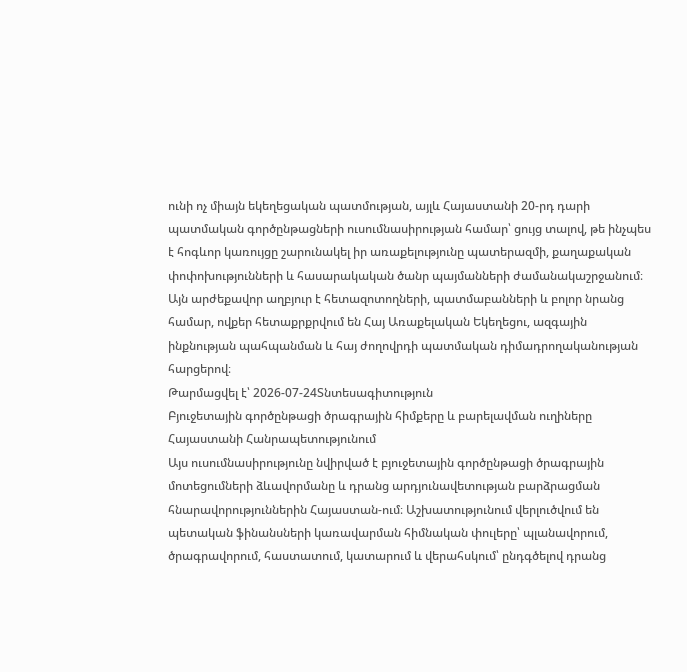ունի ոչ միայն եկեղեցական պատմության, այլև Հայաստանի 20-րդ դարի պատմական գործընթացների ուսումնասիրության համար՝ ցույց տալով, թե ինչպես է հոգևոր կառույցը շարունակել իր առաքելությունը պատերազմի, քաղաքական փոփոխությունների և հասարակական ծանր պայմանների ժամանակաշրջանում։ Այն արժեքավոր աղբյուր է հետազոտողների, պատմաբանների և բոլոր նրանց համար, ովքեր հետաքրքրվում են Հայ Առաքելական Եկեղեցու, ազգային ինքնության պահպանման և հայ ժողովրդի պատմական դիմադրողականության հարցերով։
Թարմացվել է՝ 2026-07-24Տնտեսագիտություն
Բյուջետային գործընթացի ծրագրային հիմքերը և բարելավման ուղիները Հայաստանի Հանրապետությունում
Այս ուսումնասիրությունը նվիրված է բյուջետային գործընթացի ծրագրային մոտեցումների ձևավորմանը և դրանց արդյունավետության բարձրացման հնարավորություններին Հայաստան-ում։ Աշխատությունում վերլուծվում են պետական ֆինանսների կառավարման հիմնական փուլերը՝ պլանավորում, ծրագրավորում, հաստատում, կատարում և վերահսկում՝ ընդգծելով դրանց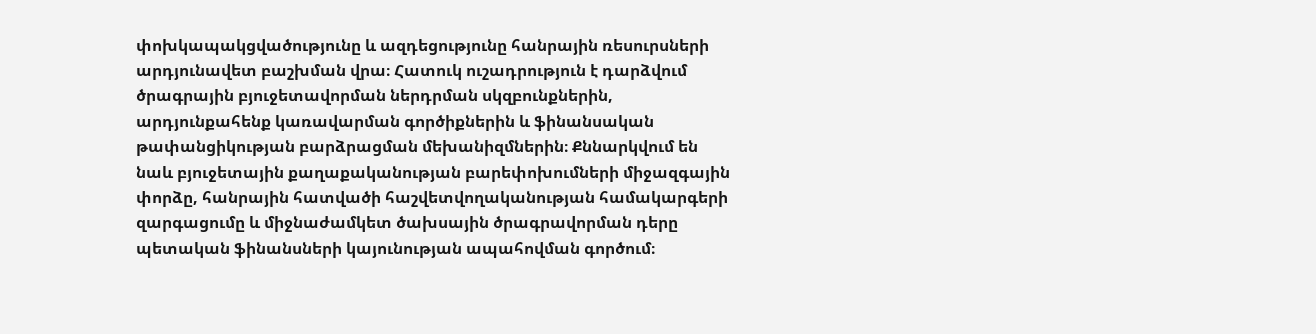փոխկապակցվածությունը և ազդեցությունը հանրային ռեսուրսների արդյունավետ բաշխման վրա։ Հատուկ ուշադրություն է դարձվում ծրագրային բյուջետավորման ներդրման սկզբունքներին, արդյունքահենք կառավարման գործիքներին և ֆինանսական թափանցիկության բարձրացման մեխանիզմներին։ Քննարկվում են նաև բյուջետային քաղաքականության բարեփոխումների միջազգային փորձը, հանրային հատվածի հաշվետվողականության համակարգերի զարգացումը և միջնաժամկետ ծախսային ծրագրավորման դերը պետական ֆինանսների կայունության ապահովման գործում։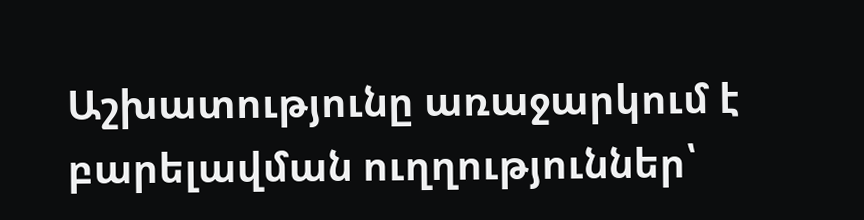Աշխատությունը առաջարկում է բարելավման ուղղություններ՝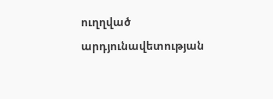ուղղված արդյունավետության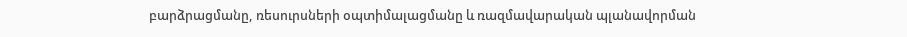բարձրացմանը, ռեսուրսների օպտիմալացմանը և ռազմավարական պլանավորման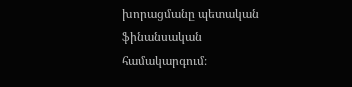խորացմանը պետական ֆինանսական համակարգում։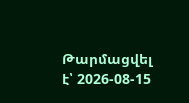Թարմացվել է՝ 2026-08-15